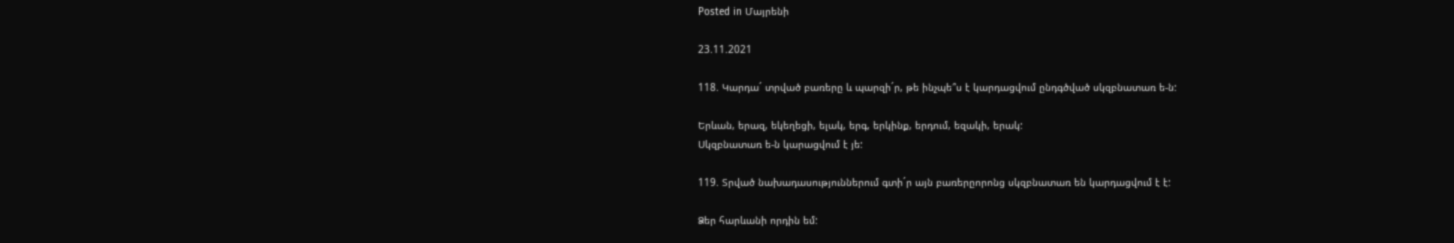Posted in Մայրենի

23.11.2021

118. Կարդա´ տրված բառերը և պարզի´ր, թե ինչպե՞ս է կարդացվում ընդգծված սկզբնատառ ե-ն:

Երևան, երազ, եկեղեցի, ելակ, երգ, երկինք, երդում, եզակի, երակ:
Սկզբնատառ ե-ն կարացվում է յե:

119. Տրված նախադասություններում գտի´ր այն բառերըորոնց սկզբնատառ են կարդացվում է է:

Ձեր հարևանի որդին եմ: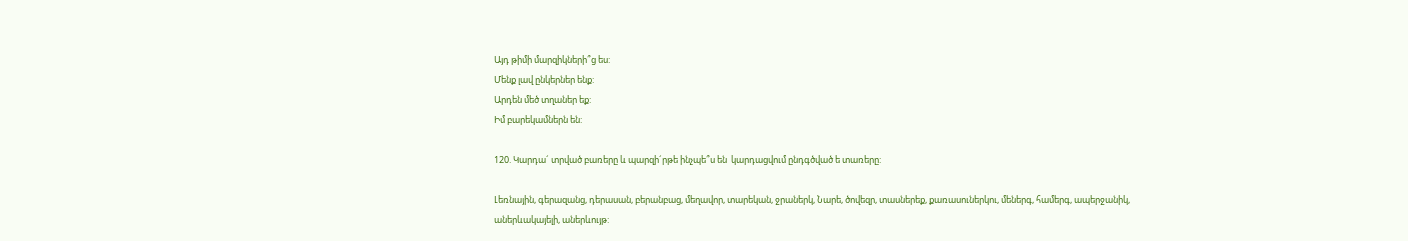Այդ թիմի մարզիկների՞ց ես:
Մենք լավ ընկերներ ենք:
Արդեն մեծ տղաներ եք:
Իմ բարեկամներն են:

120. Կարդա´ տրված բառերը և պարզի´րթե ինչպե՞ս են  կարդացվում ընդգծված ե տառերը:

Լեռնային, գերազանց, դերասան, բերանբաց, մեղավոր, տարեկան, ջրաներկ, Նարե, ծովեզր, տասներեք, քառասուներկու, մեներգ, համերգ, ապերջանիկ, աներևակայելի, աներևույթ: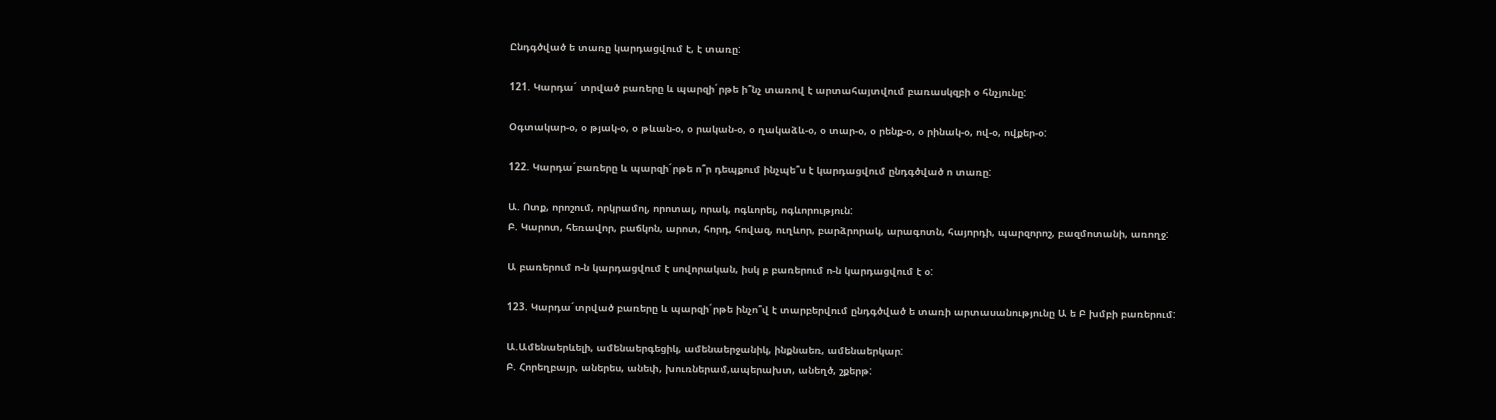Ընդգծված ե տառը կարդացվում է, է տառը:

121. Կարդա´ տրված բառերը և պարզի´րթե ի՞նչ տառով է արտահայտվում բառասկզբի օ հնչյունը:

Օգտակար-օ, օ թյակ-օ, օ թևան-օ, օ րական-օ, օ ղակաձև-օ, օ տար-օ, օ րենք-օ, օ րինակ-օ, ով-օ, ովքեր-օ:

122. Կարդա´բառերը և պարզի´րթե ո՞ր դեպքում ինչպե՞ս է կարդացվում ընդգծված ո տառը:

Ա. Ոտք, որոշում, որկրամոլ, որոտալ, որակ, ոգևորել, ոգևորություն:
Բ. Կարոտ, հեռավոր, բաճկոն, արոտ, հորդ, հովազ, ուղևոր, բարձրորակ, արագոտն, հայորդի, պարզորոշ, բազմոտանի, առողջ:

Ա բառերում ո-ն կարդացվում է սովորական, իսկ բ բառերում ո-ն կարդացվում է օ:

123. Կարդա´տրված բառերը և պարզի´րթե ինչո՞վ է տարբերվում ընդգծված ե տառի արտասանությունը Ա ե Բ խմբի բառերում:

Ա.Ամենաերևելի, ամենաերգեցիկ, ամենաերջանիկ, ինքնաեռ, ամենաերկար:
Բ. Հորեղբայր, աներես, անեփ, խուռներամ,ապերախտ, անեղծ, շքերթ: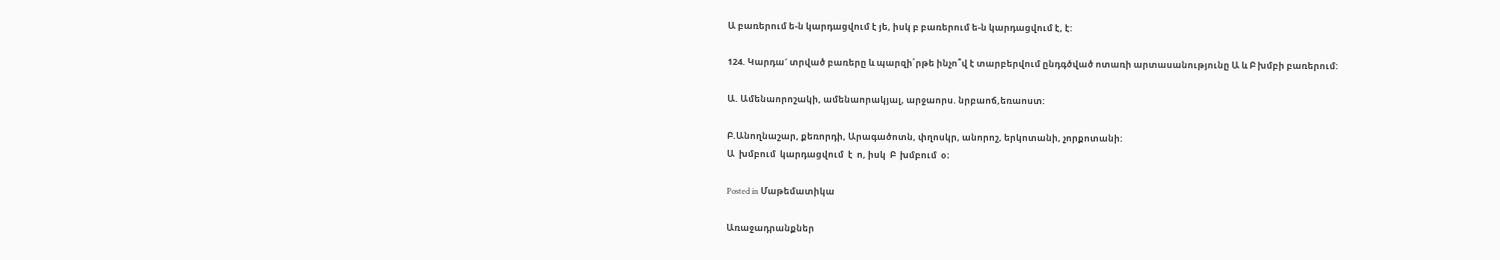Ա բառերում ե-ն կարդացվում է յե, իսկ բ բառերում ե-ն կարդացվում է, է:

124. Կարդա´ տրված բառերը և պարզի՛րթե ինչո՞վ է տարբերվում ընդգծված ոտառի արտասանությունը Ա և Բ խմբի բառերում:

Ա. Ամենաորոշակի, ամենաորակյալ, արջաորս. նրբաոճ,եռաոստ:

Բ.Անողնաշար, քեռորդի, Արագածոտն, փղոսկր, անորոշ, երկոտանի, չորքոտանի:
Ա  խմբում  կարդացվում  է  ո, իսկ  Բ  խմբում  օ։

Posted in Մաթեմատիկա

Առաջադրանքներ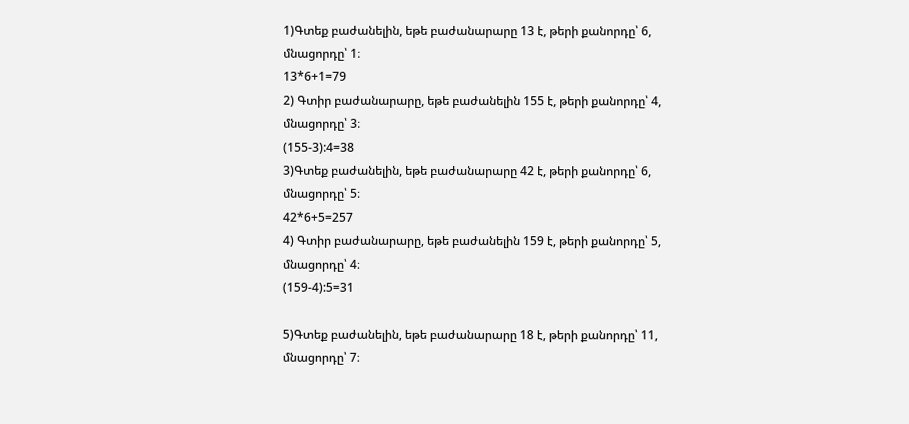1)Գտեք բաժանելին, եթե բաժանարարը 13 է, թերի քանորդը՝ 6,
մնացորդը՝ 1։
13*6+1=79
2) Գտիր բաժանարարը, եթե բաժանելին 155 է, թերի քանորդը՝ 4,
մնացորդը՝ 3։
(155-3):4=38
3)Գտեք բաժանելին, եթե բաժանարարը 42 է, թերի քանորդը՝ 6,
մնացորդը՝ 5։
42*6+5=257
4) Գտիր բաժանարարը, եթե բաժանելին 159 է, թերի քանորդը՝ 5,
մնացորդը՝ 4։
(159-4):5=31

5)Գտեք բաժանելին, եթե բաժանարարը 18 է, թերի քանորդը՝ 11,
մնացորդը՝ 7։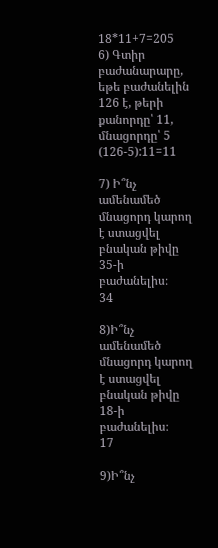18*11+7=205
6) Գտիր բաժանարարը, եթե բաժանելին 126 է, թերի քանորդը՝ 11,
մնացորդը՝ 5
(126-5):11=11

7) Ի՞նչ ամենամեծ մնացորդ կարող է ստացվել բնական թիվը
35-ի բաժանելիս։
34

8)Ի՞նչ ամենամեծ մնացորդ կարող է ստացվել բնական թիվը
18-ի բաժանելիս։
17

9)Ի՞նչ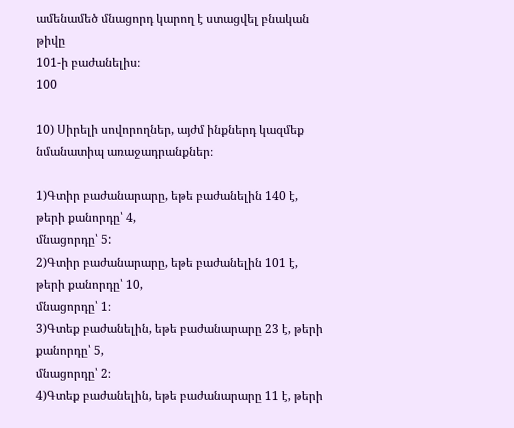ամենամեծ մնացորդ կարող է ստացվել բնական թիվը
101-ի բաժանելիս։
100

10) Սիրելի սովորողներ, այժմ ինքներդ կազմեք նմանատիպ առաջադրանքներ։

1)Գտիր բաժանարարը, եթե բաժանելին 140 է, թերի քանորդը՝ 4,
մնացորդը՝ 5:
2)Գտիր բաժանարարը, եթե բաժանելին 101 է, թերի քանորդը՝ 10,
մնացորդը՝ 1։
3)Գտեք բաժանելին, եթե բաժանարարը 23 է, թերի քանորդը՝ 5,
մնացորդը՝ 2։
4)Գտեք բաժանելին, եթե բաժանարարը 11 է, թերի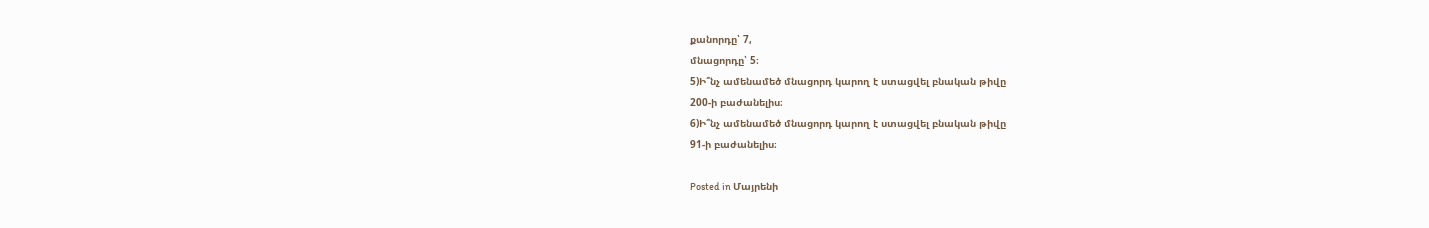քանորդը՝ 7,
մնացորդը՝ 5։
5)Ի՞նչ ամենամեծ մնացորդ կարող է ստացվել բնական թիվը
200-ի բաժանելիս։
6)Ի՞նչ ամենամեծ մնացորդ կարող է ստացվել բնական թիվը
91-ի բաժանելիս։

Posted in Մայրենի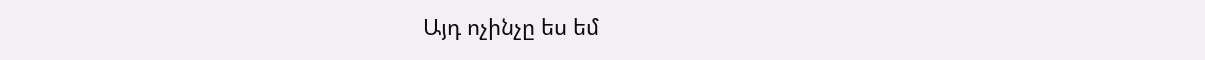Այդ ոչինչը ես եմ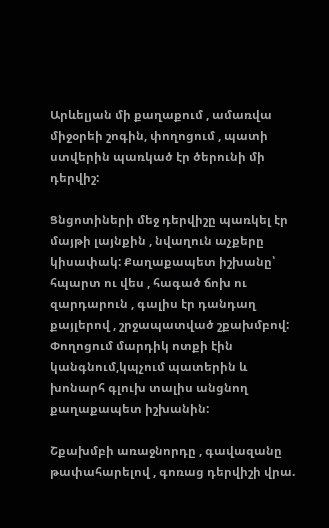Արևելյան մի քաղաքում , ամառվա միջօրեի շոգին, փողոցում , պատի ստվերին պառկած էր ծերունի մի դերվիշ:

Ցնցոտիների մեջ դերվիշը պառկել էր մայթի լայնքին , նվաղուն աչքերը կիսափակ: Քաղաքապետ իշխանը՝ հպարտ ու վես , հագած ճոխ ու զարդարուն , գալիս էր դանդաղ քայլերով , շրջապատված շքախմբով: Փողոցում մարդիկ ոտքի էին կանգնում,կպչում պատերին և խոնարհ գլուխ տալիս անցնող քաղաքապետ իշխանին:

Շքախմբի առաջնորդը , գավազանը թափահարելով , գոռաց դերվիշի վրա.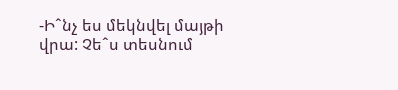-Իˆնչ ես մեկնվել մայթի վրա: Չեˆս տեսնում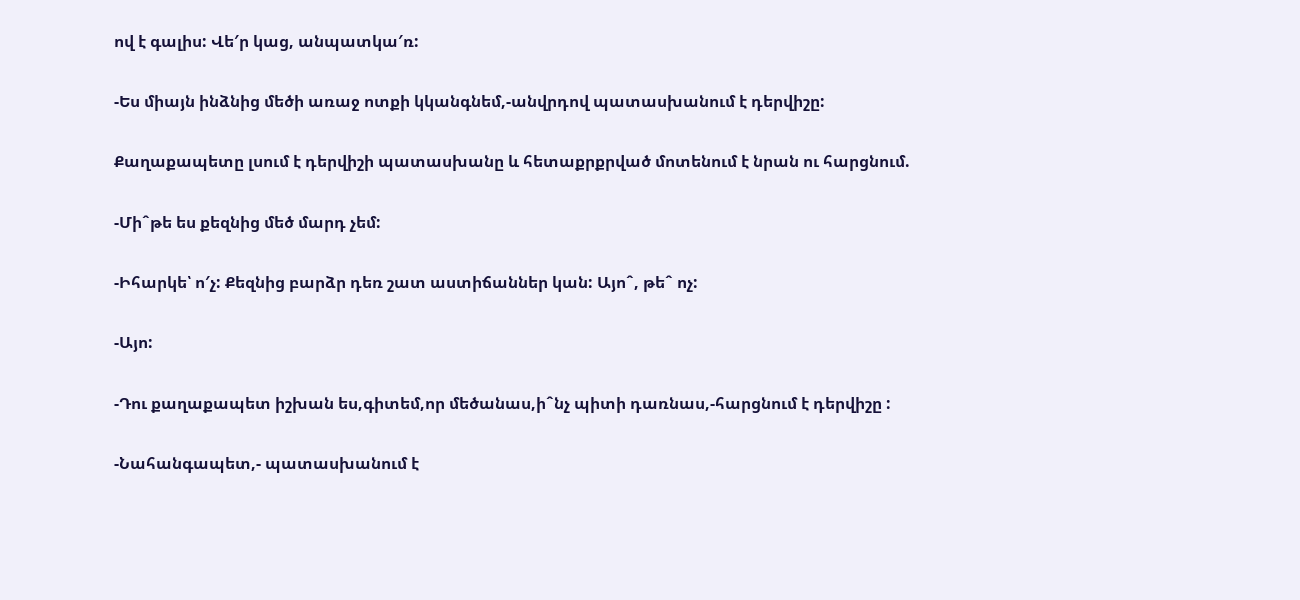ով է գալիս: Վե′ր կաց, անպատկա′ռ:

-Ես միայն ինձնից մեծի առաջ ոտքի կկանգնեմ,-անվրդով պատասխանում է դերվիշը:

Քաղաքապետը լսում է դերվիշի պատասխանը և հետաքրքրված մոտենում է նրան ու հարցնում.

-Միˆթե ես քեզնից մեծ մարդ չեմ:

-Իհարկե՝ ո′չ: Քեզնից բարձր դեռ շատ աստիճաններ կան: Այոˆ, թեˆ ոչ:

-Այո:

-Դու քաղաքապետ իշխան ես,գիտեմ,որ մեծանաս,իˆնչ պիտի դառնաս,-հարցնում է դերվիշը :

-Նահանգապետ,- պատասխանում է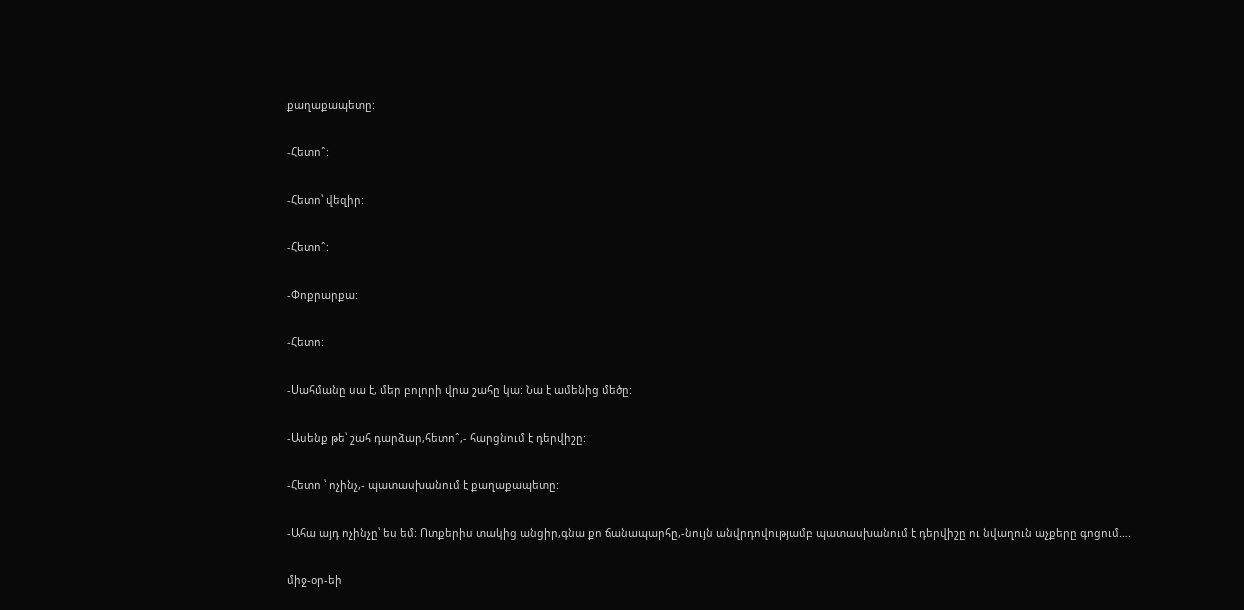քաղաքապետը:

-Հետոˆ:

-Հետո՝ վեզիր:

-Հետոˆ:

-Փոքրարքա:

-Հետո:

-Սահմանը սա է, մեր բոլորի վրա շահը կա: Նա է ամենից մեծը:

-Ասենք թե՝ շահ դարձար,հետոˆ,- հարցնում է դերվիշը:

-Հետո ՝ ոչինչ,- պատասխանում է քաղաքապետը:

-Ահա այդ ոչինչը՝ ես եմ: Ոտքերիս տակից անցիր,գնա քո ճանապարհը,-նույն անվրդովությամբ պատասխանում է դերվիշը ու նվաղուն աչքերը գոցում….

միջ-օր-եի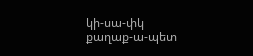կի-սա-փկ
քաղաք-ա-պետ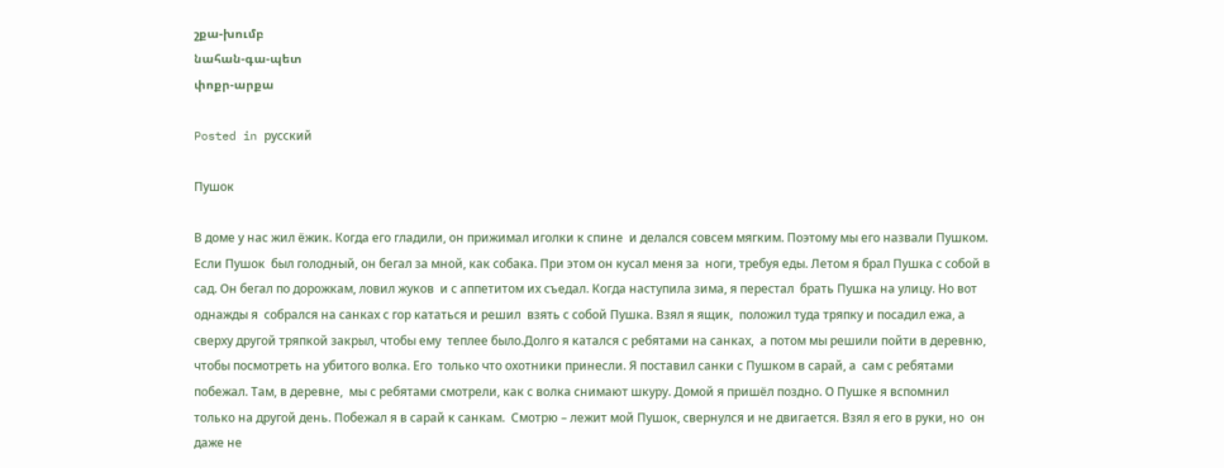շքա-խումբ
նահան-գա-պետ
փոքր-արքա

Posted in русский

Пушок

В доме у нас жил ёжик. Когда его гладили, он прижимал иголки к спине  и делался совсем мягким. Поэтому мы его назвали Пушком. Если Пушок  был голодный, он бегал за мной, как собака. При этом он кусал меня за  ноги, требуя еды. Летом я брал Пушка с собой в сад. Он бегал по дорожкам, ловил жуков  и с аппетитом их съедал. Когда наступила зима, я перестал  брать Пушка на улицу. Но вот однажды я  собрался на санках с гор кататься и решил  взять с собой Пушка. Взял я ящик,  положил туда тряпку и посадил ежа, а  сверху другой тряпкой закрыл, чтобы ему  теплее было.Долго я катался с ребятами на санках,  а потом мы решили пойти в деревню,  чтобы посмотреть на убитого волка. Его  только что охотники принесли. Я поставил санки с Пушком в сарай, а  сам с ребятами побежал. Там, в деревне,  мы с ребятами смотрели, как с волка снимают шкуру. Домой я пришёл поздно. О Пушке я вспомнил только на другой день. Побежал я в сарай к санкам.  Смотрю – лежит мой Пушок, свернулся и не двигается. Взял я его в руки, но  он даже не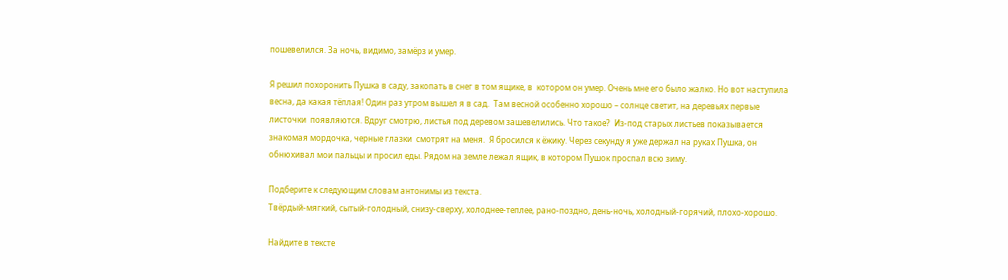пошевелился. За ночь, видимо, замёрз и умер.

Я решил похоронить Пушка в саду, закопать в снег в том ящике, в  котором он умер. Очень мне его было жалко. Но вот наступила весна, да какая тёплая! Один раз утром вышел я в сад.  Там весной особенно хорошо – солнце светит, на деревьях первые листочки  появляются. Вдруг смотрю, листья под деревом зашевелились. Что такое?  Из-под старых листьев показывается знакомая мордочка, черные глазки  смотрят на меня.  Я бросился к ёжику. Через секунду я уже держал на руках Пушка, он  обнюхивал мои пальцы и просил еды. Рядом на земле лежал ящик, в котором Пушок проспал всю зиму.

Подберите к следующим словам антонимы из текста.
Твёрдый-мягкий, сытый-голодный, снизу-сверху, холоднее-теплее, рано-поздно, день-ночь, холодный-горячий, плохо-хорошо.

Найдите в тексте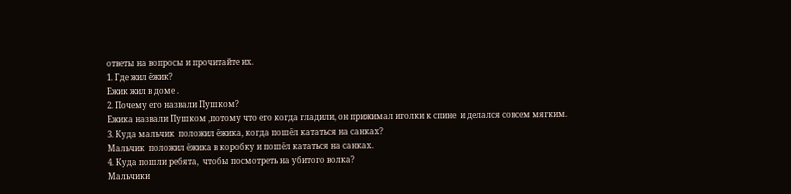ответы на вопросы и прочитайте их.
1. Где жил ёжик?
Ежик жил в доме .
2. Почему его назвали Пушком?
Ежика назвали Пушком ,потому что его когда гладили, он прижимал иголки к спине  и делался совсем мягким.
3. Куда мальчик  положил ёжика, когда пошёл кататься на санках?
Мальчик  положил ёжика в коробку и пошёл кататься на санках.
4. Куда пошли ребята,  чтобы посмотреть на убитого волка?
Мальчики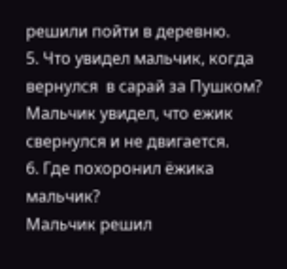решили пойти в деревню.
5. Что увидел мальчик, когда вернулся  в сарай за Пушком?
Мальчик увидел, что ежик свернулся и не двигается.
6. Где похоронил ёжика мальчик?
Мальчик решил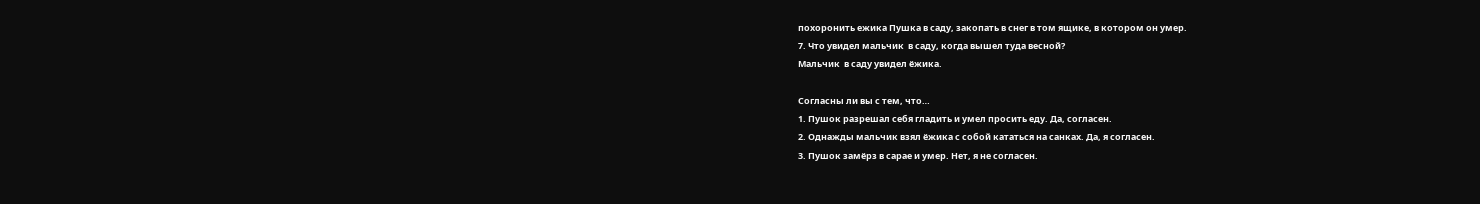похоронить ежика Пушка в саду, закопать в снег в том ящике, в котором он умер.
7. Что увидел мальчик  в саду, когда вышел туда весной?
Мальчик  в саду увидел ёжика.

Согласны ли вы с тем, что…
1. Пушок разрешал себя гладить и умел просить еду. Да, согласен.
2. Однажды мальчик взял ёжика с собой кататься на санках. Да, я согласен.
3. Пушок замёрз в сарае и умер. Нет, я не согласен.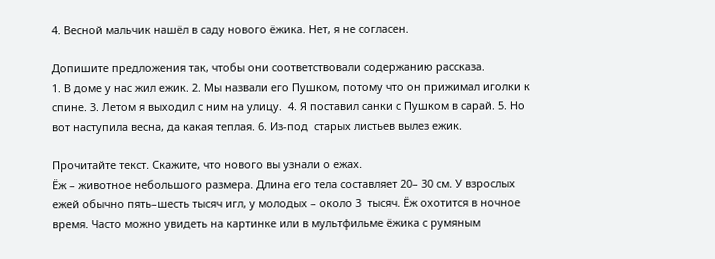4. Весной мальчик нашёл в саду нового ёжика. Нет, я не согласен.

Допишите предложения так, чтобы они соответствовали содержанию рассказа.
1. В доме у нас жил ежик. 2. Мы назвали его Пушком, потому что он прижимал иголки к спине. 3. Летом я выходил с ним на улицу.  4. Я поставил санки с Пушком в сарай. 5. Но вот наступила весна, да какая теплая. 6. Из-под  старых листьев вылез ежик.

Прочитайте текст. Скажите, что нового вы узнали о ежах.
Ёж – животное небольшого размера. Длина его тела составляет 20– 30 см. У взрослых ежей обычно пять–шесть тысяч игл, у молодых – около 3  тысяч. Ёж охотится в ночное время. Часто можно увидеть на картинке или в мультфильме ёжика с румяным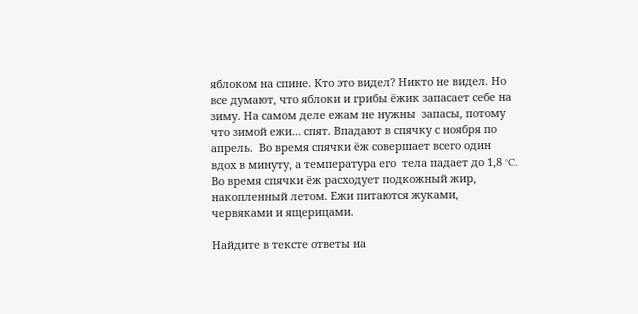яблоком на спине. Кто это видел? Никто не видел. Но все думают, что яблоки и грибы ёжик запасает себе на зиму. На самом деле ежам не нужны  запасы, потому что зимой ежи… спят. Впадают в спячку с ноября по апрель.  Во время спячки ёж совершает всего один вдох в минуту, а температура его  тела падает до 1,8 °C. Во время спячки ёж расходует подкожный жир,  накопленный летом. Ежи питаются жуками, червяками и ящерицами.

Найдите в тексте ответы на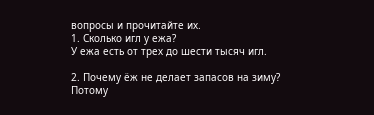вопросы и прочитайте их.
1. Сколько игл у ежа?
У ежа есть от трех до шести тысяч игл.

2. Почему ёж не делает запасов на зиму?
Потому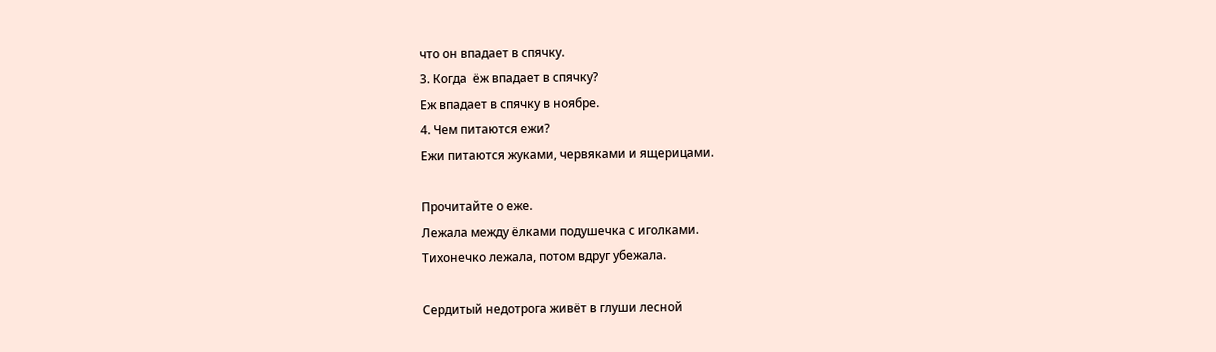что он впадает в спячку.
3. Когда  ёж впадает в спячку?
Еж впадает в спячку в ноябре.
4. Чем питаются ежи?
Ежи питаются жуками, червяками и ящерицами.

Прочитайте о еже.
Лежала между ёлками подушечка с иголками.
Тихонечко лежала, потом вдруг убежала.

Сердитый недотрога живёт в глуши лесной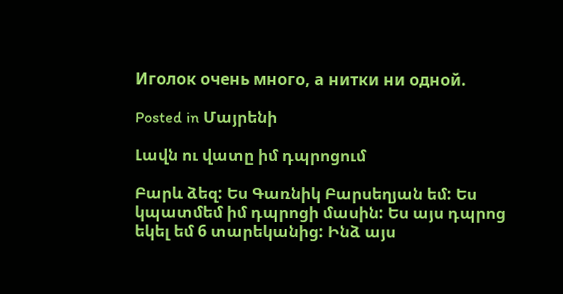Иголок очень много, а нитки ни одной.

Posted in Մայրենի

Լավն ու վատը իմ դպրոցում

Բարև ձեզ: Ես Գառնիկ Բարսեղյան եմ: Ես կպատմեմ իմ դպրոցի մասին: Ես այս դպրոց եկել եմ 6 տարեկանից: Ինձ այս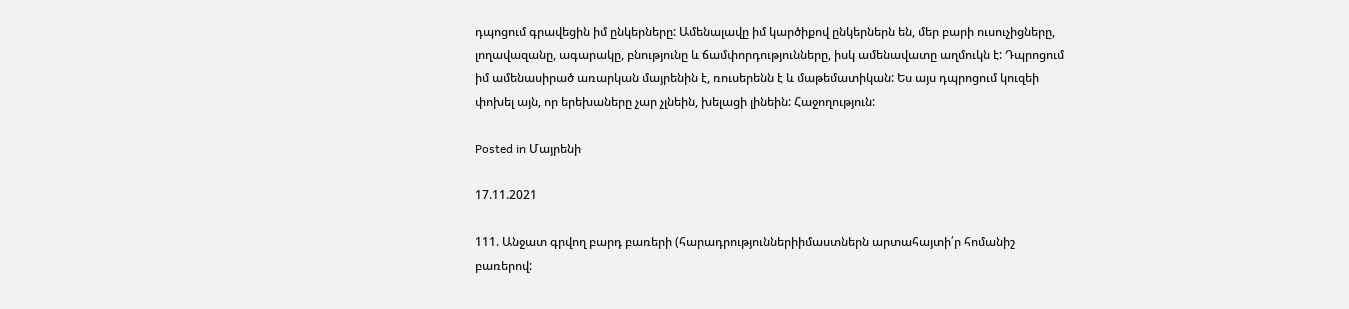դպոցում գրավեցին իմ ընկերները: Ամենալավը իմ կարծիքով ընկերներն են, մեր բարի ուսուչիցները, լողավազանը, ագարակը, բնությունը և ճամփորդությունները, իսկ ամենավատը աղմուկն է: Դպրոցում իմ ամենասիրած առարկան մայրենին է, ռուսերենն է և մաթեմատիկան: Ես այս դպրոցում կուզեի փոխել այն, որ երեխաները չար չլնեին, խելացի լինեին: Հաջողություն:

Posted in Մայրենի

17.11.2021

111. Անջատ գրվող բարդ բառերի (հարադրություններիիմաստներն արտահայտի՛ր հոմանիշ բառերով: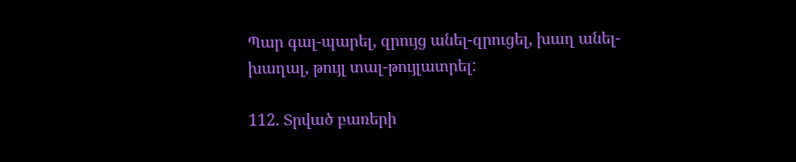Պար գալ-պարել, զրույց անել-զրուցել, խաղ անել-խաղալ, թույլ տալ-թույլատրել:

112. Տրված բառերի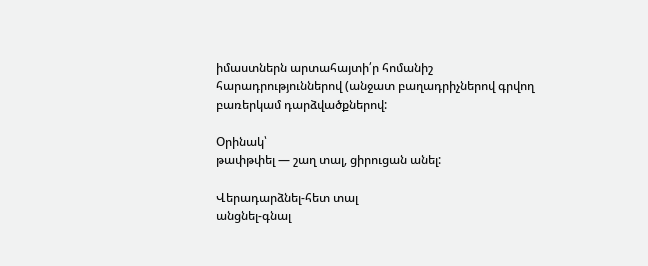իմաստներն արտահայտի՛ր հոմանիշ հարադրություններով (անջատ բաղադրիչներով գրվող բառերկամ դարձվածքներով:

Օրինակ՝
թափթփել — շաղ տալ, ցիրուցան անել:

Վերադարձնել-հետ տալ
անցնել-գնալ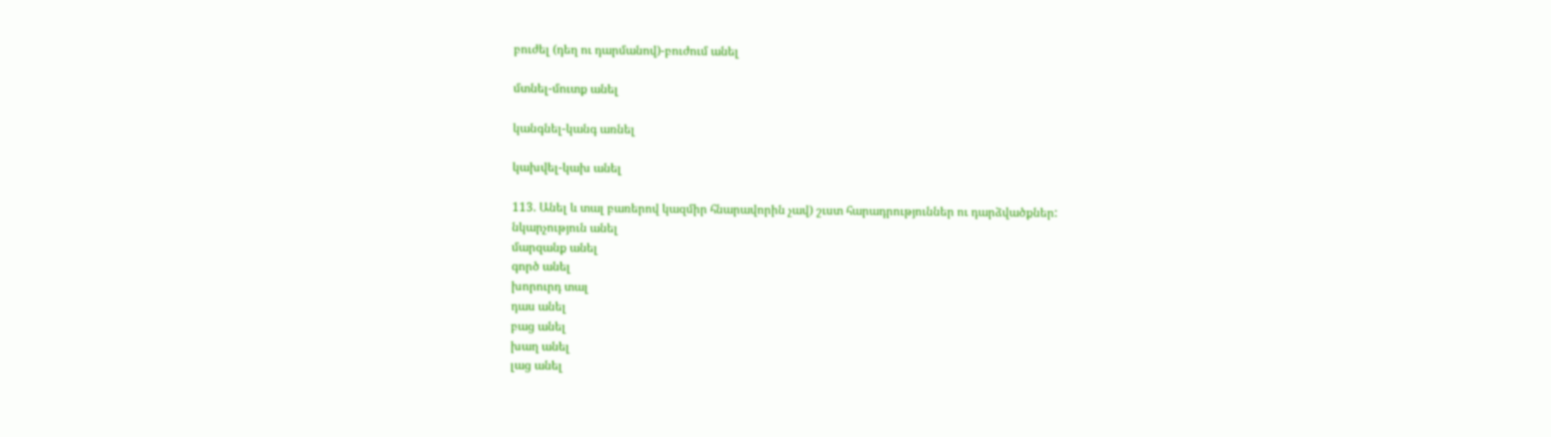բուժել (դեղ ու դարմանով)-բուժում անել

մտնել-մուտք անել

կանգնել-կանգ առնել

կախվել-կախ անել

113. Անել և տալ բառերով կազմիր հնարավորին չավ) շւստ հարադրություններ ու դարձվածքներ:
նկարչություն անել
մարզանք անել
գործ անել
խորուրդ տալ
դաս անել
բաց անել
խաղ անել
լաց անել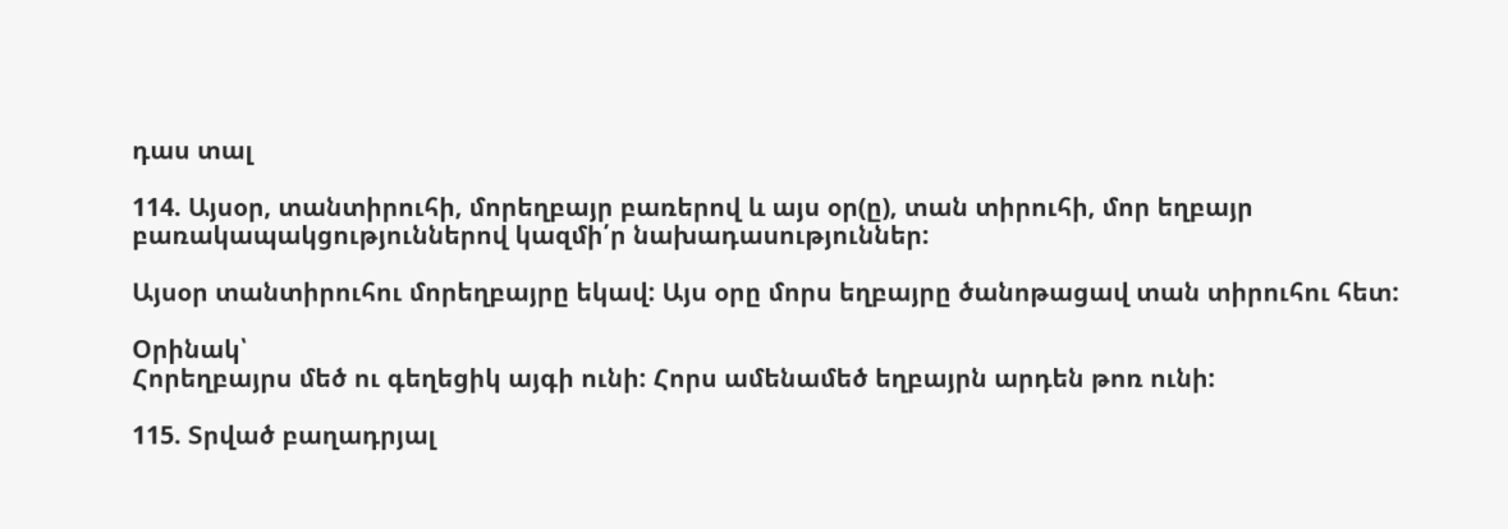դաս տալ

114. Այսօր, տանտիրուհի, մորեղբայր բառերով և այս օր(ը), տան տիրուհի, մոր եղբայր բառակապակցություններով կազմի՛ր նախադասություններ:

Այսօր տանտիրուհու մորեղբայրը եկավ: Այս օրը մորս եղբայրը ծանոթացավ տան տիրուհու հետ:

Օրինակ՝
Հորեղբայրս մեծ ու գեղեցիկ այգի ունի: Հորս ամենամեծ եղբայրն արդեն թոռ ունի:

115. Տրված բաղադրյալ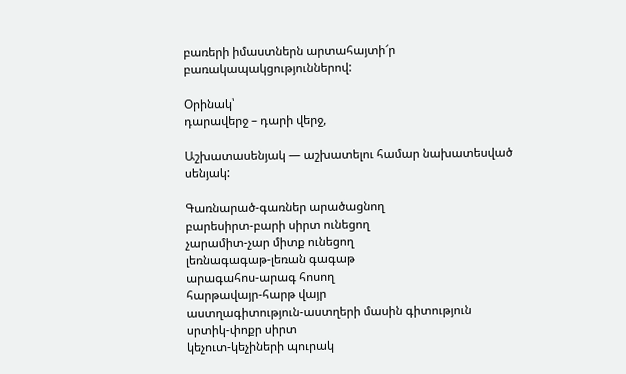բառերի իմաստներն արտահայտի՜ր բառակապակցություններով:

Օրինակ՝
դարավերջ – դարի վերջ,

Աշխատասենյակ — աշխատելու համար նախատեսված սենյակ:

Գառնարած-գառներ արածացնող
բարեսիրտ-բարի սիրտ ունեցող
չարամիտ-չար միտք ունեցող
լեռնագագաթ-լեռան գագաթ
արագահոս-արագ հոսող
հարթավայր-հարթ վայր
աստղագիտություն-աստղերի մասին գիտություն
սրտիկ-փոքր սիրտ
կեչուտ-կեչիների պուրակ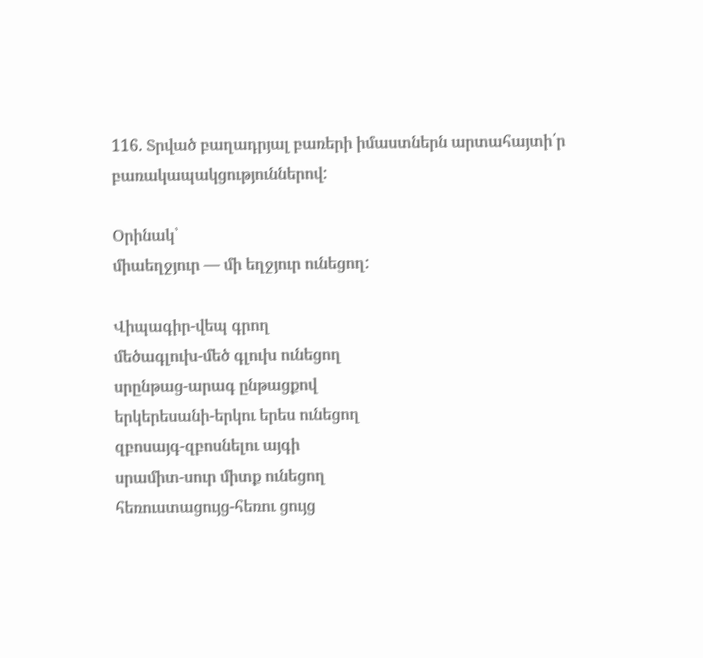116. Տրված բաղադրյալ բառերի իմաստներն արտահայտի՛ր բառակապակցություններով:

Օրինակ՝
միաեղջյուր — մի եղջյուր ունեցող:

Վիպագիր-վեպ գրող
մեծագլուխ-մեծ գլուխ ունեցող
սրընթաց-արագ ընթացքով
երկերեսանի-երկու երես ունեցող
զբոսայգ-զբոսնելու այգի
սրամիտ-սուր միտք ունեցող
հեռուստացույց-հեռու ցույց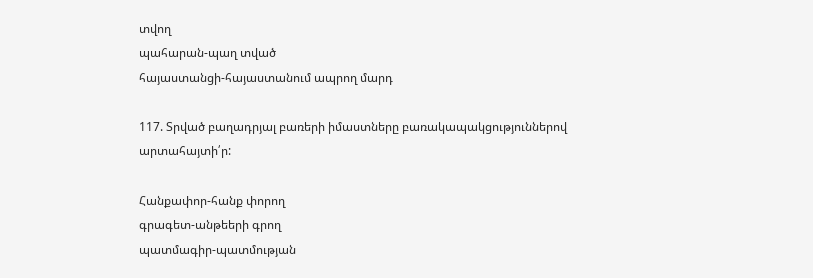տվող
պահարան-պաղ տված
հայաստանցի-հայաստանում ապրող մարդ

117. Տրված բաղադրյալ բառերի իմաստները բառակապակցություններով արտահայտի՛ր:

Հանքափոր-հանք փորող
գրագետ-անթեերի գրող
պատմագիր-պատմության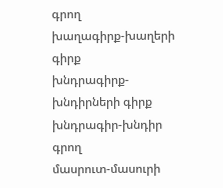գրող
խաղագիրք-խաղերի գիրք
խնդրագիրք-խնդիրների գիրք
խնդրագիր-խնդիր գրող
մասրուտ-մասուրի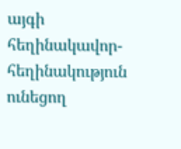այգի
հեղինակավոր-հեղինակություն ունեցող